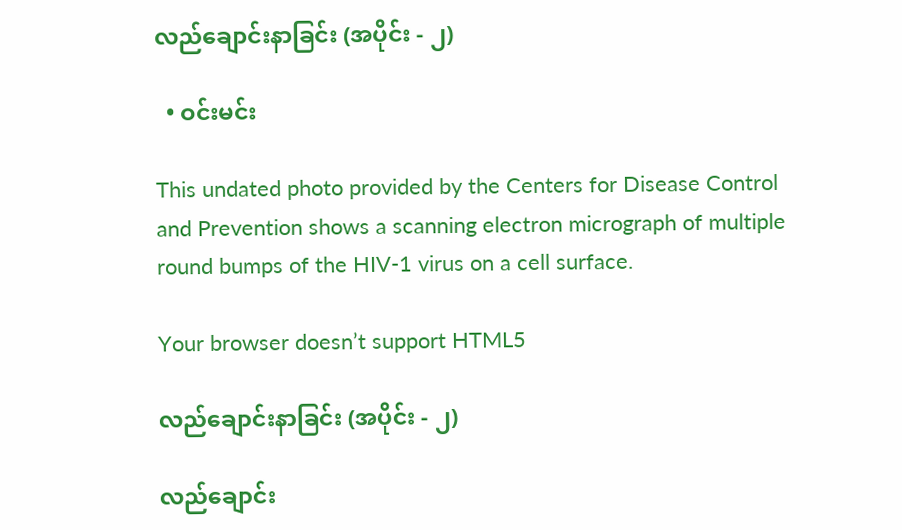လည်ချောင်းနာခြင်း (အပိုင်း - ၂)

  • ဝင်းမင်း

This undated photo provided by the Centers for Disease Control and Prevention shows a scanning electron micrograph of multiple round bumps of the HIV-1 virus on a cell surface.

Your browser doesn’t support HTML5

လည်ချောင်းနာခြင်း (အပိုင်း - ၂)

လည်ချောင်း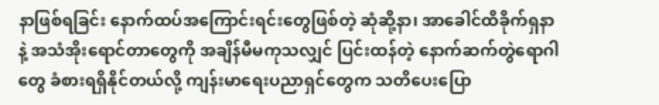နာဖြစ်ရခြင်း နောက်ထပ်အကြောင်းရင်းတွေဖြစ်တဲ့ ဆုံဆို့နာ၊ အာခေါင်ထိခိုက်ရှနာနဲ့ အသံအိုးရောင်တာတွေကို အချိန်မီမကုသလျှင် ပြင်းထန်တဲ့ နောက်ဆက်တွဲရောဂါတွေ ခံစားရရှိနိုင်တယ်လို့ ကျန်းမာရေးပညာရှင်တွေက သတိပေးပြော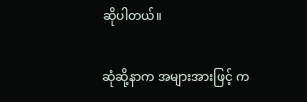ဆိုပါတယ်။

ဆုံဆို့နာက အများအားဖြင့် က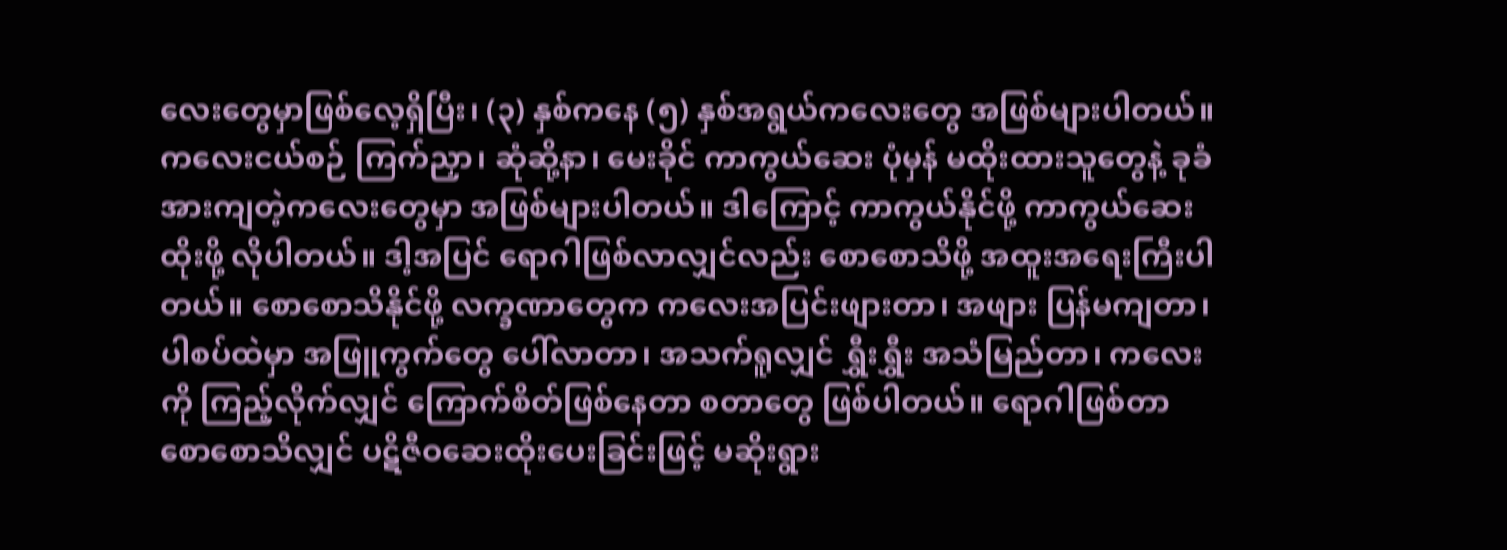လေးတွေမှာဖြစ်လေ့ရှိပြီး၊ (၃) နှစ်ကနေ (၅) နှစ်အရွယ်ကလေးတွေ အဖြစ်များပါတယ်။ ကလေးငယ်စဉ် ကြက်ညှာ၊ ဆုံဆို့နာ၊ မေးခိုင် ကာကွယ်ဆေး ပုံမှန် မထိုးထားသူတွေနဲ့ ခုခံအားကျတဲ့ကလေးတွေမှာ အဖြစ်များပါတယ်။ ဒါကြောင့် ကာကွယ်နိုင်ဖို့ ကာကွယ်ဆေးထိုးဖို့ လိုပါတယ်။ ဒါ့အပြင် ရောဂါဖြစ်လာလျှင်လည်း စောစောသိဖို့ အထူးအရေးကြီးပါတယ်။ စောစောသိနိုင်ဖို့ လက္ခဏာတွေက ကလေးအပြင်းဖျားတာ၊ အဖျား ပြန်မကျတာ၊ ပါစပ်ထဲမှာ အဖြူကွက်တွေ ပေါ်လာတာ၊ အသက်ရူလျှင် ရွှီးရွှီး အသံမြည်တာ၊ ကလေးကို ကြည့်လိုက်လျှင် ကြောက်စိတ်ဖြစ်နေတာ စတာတွေ ဖြစ်ပါတယ်။ ရောဂါဖြစ်တာ စောစောသိလျှင် ပဋိဇီဝဆေးထိုးပေးခြင်းဖြင့် မဆိုးရွား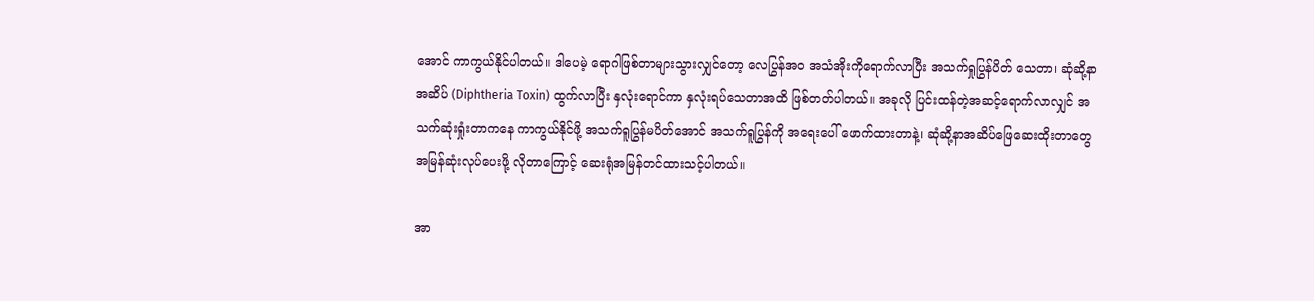အောင် ကာကွယ်နိုင်ပါတယ်။ ဒါပေမဲ့ ရောဂါဖြစ်တာများသွားလျှင်တော့ လေပြွန်အဝ အသံအိုးကိုရောက်လာပြီး အသက်ရှုပြွန်ပိတ် သေတာ၊ ဆုံဆို့နာ အဆိပ် (Diphtheria Toxin) ထွက်လာပြီး နှလုံးရောင်ကာ နှလုံးရပ်သေတာအထိ ဖြစ်တတ်ပါတယ်။ အခုလို ပြင်းထန်တဲ့အဆင့်ရောက်လာလျှင် အသက်ဆုံးရှုံးတာကနေ ကာကွယ်နိုင်ဖို့ အသက်ရူပြွန်မပိတ်အောင် အသက်ရူပြွန်ကို အရေးပေါ် ဖောက်ထားတာနဲ့၊ ဆုံဆို့နာအဆိပ်ဖြေဆေးထိုးတာတွေ အမြန်ဆုံးလုပ်ပေးဖို့ လိုတာကြောင့် ဆေးရုံအမြန်တင်ထားသင့်ပါတယ်။

အာ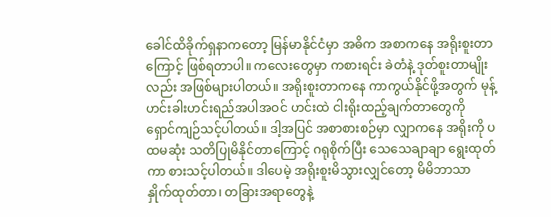ခေါင်ထိခိုက်ရှနာကတော့ မြန်မာနိုင်ငံမှာ အဓိက အစာကနေ အရိုးစူးတာကြောင့် ဖြစ်ရတာပါ။ ကလေးတွေမှာ ကစားရင်း ခဲတံနဲ့ ဒုတ်စူးတာမျိုးလည်း အဖြစ်များပါတယ်။ အရိုးစူးတာကနေ ကာကွယ်နိုင်ဖို့အတွက် မုန့်ဟင်းခါးဟင်းရည်အပါအဝင် ဟင်းထဲ ငါးရိုးထည့်ချက်တာတွေကို ရှောင်ကျဉ်သင့်ပါတယ်။ ဒါ့အပြင် အစာစားစဉ်မှာ လျှာကနေ အရိုးကို ပထမဆုံး သတိပြုမိနိုင်တာကြောင့် ဂရုစိုက်ပြီး သေသေချာချာ ရွေးထုတ်ကာ စားသင့်ပါတယ်။ ဒါပေမဲ့ အရိုးစူးမိသွားလျှင်တော့ မိမိဘာသာ နှိုက်ထုတ်တာ၊ တခြားအရာတွေနဲ့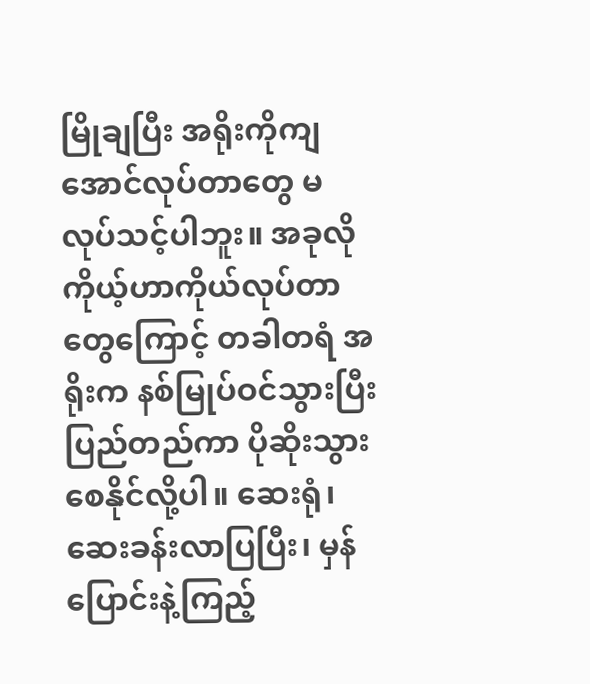မြိုချပြီး အရိုးကိုကျအောင်လုပ်တာတွေ မလုပ်သင့်ပါဘူး။ အခုလို ကိုယ့်ဟာကိုယ်လုပ်တာတွေကြောင့် တခါတရံ အရိုးက နစ်မြုပ်ဝင်သွားပြီး ပြည်တည်ကာ ပိုဆိုးသွားစေနိုင်လို့ပါ။ ဆေးရုံ၊ ဆေးခန်းလာပြပြီး၊ မှန်ပြောင်းနဲ့ကြည့်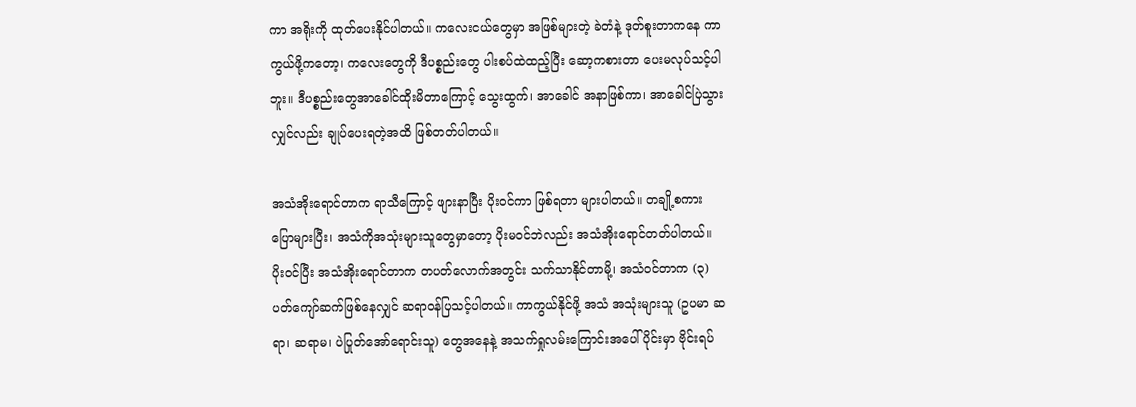ကာ အရိုးကို ထုတ်ပေးနိုင်ပါတယ်။ ကလေးငယ်တွေမှာ အဖြစ်များတဲ့ ခဲတံနဲ့ ဒုတ်စူးတာကနေ ကာကွယ်ဖို့ကတော့၊ ကလေးတွေကို ဒီပစ္စည်းတွေ ပါးစပ်ထဲထည့်ပြီး ဆော့ကစားတာ ပေးမလုပ်သင့်ပါဘူး။ ဒီပစ္စည်းတွေအာခေါင်ထိုးမိတာကြောင့် သွေးထွက်၊ အာခေါင် အနာဖြစ်ကာ၊ အာခေါင်ပြဲသွားလျှင်လည်း ချုပ်ပေးရတဲ့အထိ ဖြစ်တတ်ပါတယ်။

အသံအိုးရောင်တာက ရာသီကြောင့် ဖျားနာပြီး ပိုးဝင်ကာ ဖြစ်ရတာ များပါတယ်။ တချို့စကားပြောများပြီး၊ အသံကိုအသုံးများသူတွေမှာတော့ ပိုးမဝင်ဘဲလည်း အသံအိုးရောင်တတ်ပါတယ်။ ပိုးဝင်ပြီး အသံအိုးရောင်တာက တပတ်လောက်အတွင်း သက်သာနိုင်တာမို့၊ အသံဝင်တာက (၃) ပတ်ကျော်ဆက်ဖြစ်နေလျှင် ဆရာဝန်ပြသင့်ပါတယ်။ ကာကွယ်နိုင်ဖို့ အသံ အသုံးများသူ (ဥပမာ ဆရာ၊ ဆရာမ၊ ပဲပြုတ်အော်ရောင်းသူ) တွေအနေနဲ့ အသက်ရှုလမ်းကြောင်းအပေါ်ပိုင်းမှာ ဗိုင်းရပ်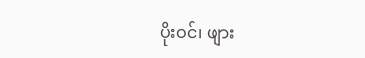ပိုးဝင်၊ ဖျား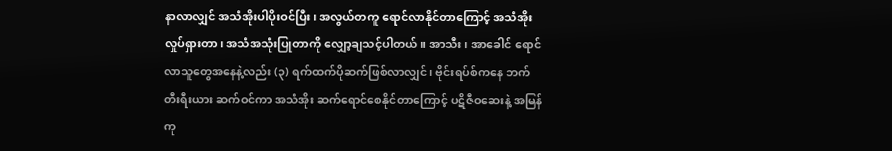နာလာလျှင် အသံအိုးပါပိုးဝင်ပြီး၊ အလွယ်တကူ ရောင်လာနိုင်တာကြောင့် အသံအိုးလှုပ်ရှားတာ၊ အသံအသုံးပြုတာကို လျှော့ချသင့်ပါတယ်။ အာသီး၊ အာခေါင် ရောင်လာသူတွေအနေနဲ့လည်း (၃) ရက်ထက်ပိုဆက်ဖြစ်လာလျှင်၊ ဗိုင်းရပ်စ်ကနေ ဘက်တီးရီးယား ဆက်ဝင်ကာ အသံအိုး ဆက်ရောင်စေနိုင်တာကြောင့် ပဋိဇီဝဆေးနဲ့ အမြန်ကု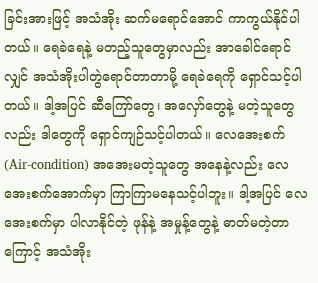ခြင်းအားဖြင့် အသံအိုး ဆက်မရောင်အောင် ကာကွယ်နိုင်ပါတယ်။ ရေခဲရေနဲ့ မတည့်သူတွေမှာလည်း အာခေါင်ရောင်လျှင် အသံအိုးပါတွဲရောင်တာတာမို့ ရေခဲရေကို ရှောင်သင့်ပါတယ်။ ဒါ့အပြင် ဆီကြော်တွေ၊ အလှော်တွေနဲ့ မတဲ့သူတွေလည်း ဒါတွေကို ရှောင်ကျဉ်သင့်ပါတယ်။ လေအေးစက် (Air-condition) အအေးမတဲ့သူတွေ အနေနဲ့လည်း လေအေးစက်အောက်မှာ ကြာကြာမနေသင့်ပါဘူး။ ဒါ့အပြင် လေအေးစက်မှာ ပါလာနိုင်တဲ့ ဖုန်နဲ့ အမှုန့်တွေနဲ့ ဓာတ်မတဲ့တာကြောင့် အသံအိုး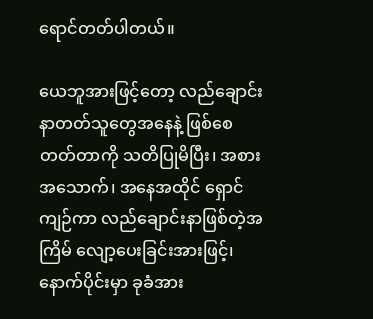ရောင်တတ်ပါတယ်။

ယေဘူအားဖြင့်တော့ လည်ချောင်းနာတတ်သူတွေအနေနဲ့ ဖြစ်စေတတ်တာကို သတိပြုမိပြီး၊ အစားအသောက်၊ အနေအထိုင် ရှောင်ကျဉ်ကာ လည်ချောင်းနာဖြစ်တဲ့အကြိမ် လျော့ပေးခြင်းအားဖြင့်၊ နောက်ပိုင်းမှာ ခုခံအား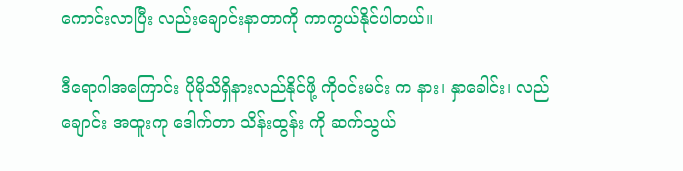ကောင်းလာပြီး လည်းချောင်းနာတာကို ကာကွယ်နိုင်ပါတယ်။

ဒီရောဂါအကြောင်း ပိုမိုသိရှိနားလည်နိုင်ဖို့ ကိုဝင်းမင်း က နား၊ နှာခေါင်း၊ လည်ချောင်း အထူးကု ဒေါက်တာ သိန်းထွန်း ကို ဆက်သွယ်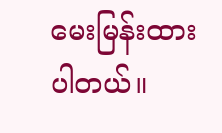မေးမြန်းထားပါတယ်။